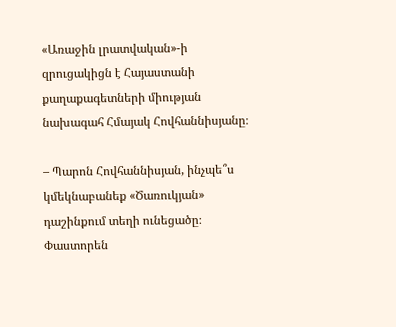«Առաջին լրատվական»-ի զրուցակիցն է Հայաստանի քաղաքագետների միության նախագահ Հմայակ Հովհաննիսյանը։

– Պարոն Հովհաննիսյան, ինչպե՞ս կմեկնաբանեք «Ծառուկյան» դաշինքում տեղի ունեցածը։ Փաստորեն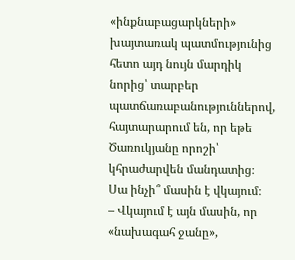«ինքնաբացարկների» խայտառակ պատմությունից հետո այդ նույն մարդիկ նորից՝ տարբեր պատճառաբանություններով, հայտարարում են, որ եթե Ծառուկյանը որոշի՝ կհրաժարվեն մանդատից։ Սա ինչի՞ մասին է վկայում։
– Վկայում է այն մասին, որ «նախագահ ջանը»,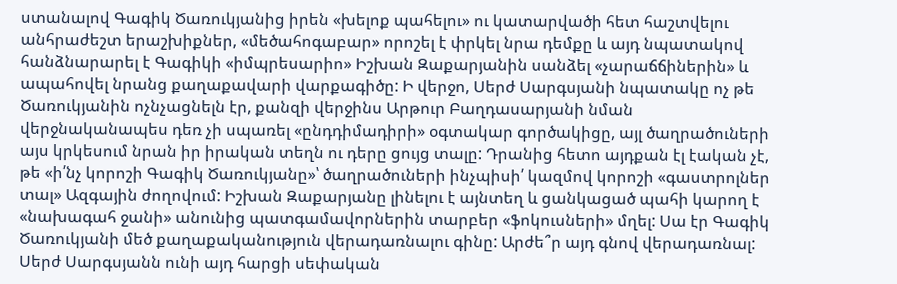ստանալով Գագիկ Ծառուկյանից իրեն «խելոք պահելու» ու կատարվածի հետ հաշտվելու անհրաժեշտ երաշխիքներ, «մեծահոգաբար» որոշել է փրկել նրա դեմքը և այդ նպատակով հանձնարարել է Գագիկի «իմպրեսարիո» Իշխան Զաքարյանին սանձել «չարաճճիներին» և ապահովել նրանց քաղաքավարի վարքագիծը: Ի վերջո, Սերժ Սարգսյանի նպատակը ոչ թե Ծառուկյանին ոչնչացնելն էր, քանզի վերջինս Արթուր Բաղդասարյանի նման վերջնականապես դեռ չի սպառել «ընդդիմադիրի» օգտակար գործակիցը, այլ ծաղրածուների այս կրկեսում նրան իր իրական տեղն ու դերը ցույց տալը: Դրանից հետո այդքան էլ էական չէ, թե «ի՛նչ կորոշի Գագիկ Ծառուկյանը»՝ ծաղրածուների ինչպիսի՛ կազմով կորոշի «գաստրոլներ տալ» Ազգային ժողովում: Իշխան Զաքարյանը լինելու է այնտեղ և ցանկացած պահի կարող է «նախագահ ջանի» անունից պատգամավորներին տարբեր «ֆոկուսների» մղել: Սա էր Գագիկ Ծառուկյանի մեծ քաղաքականություն վերադառնալու գինը: Արժե՞ր այդ գնով վերադառնալ: Սերժ Սարգսյանն ունի այդ հարցի սեփական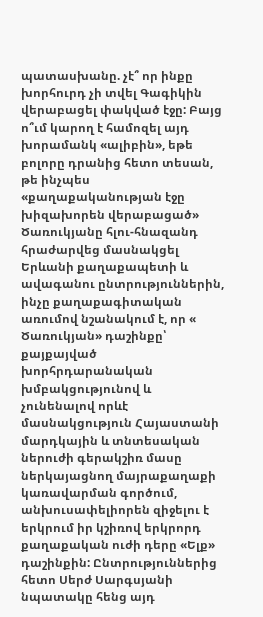պատասխանը. չէ՞ որ ինքը խորհուրդ չի տվել Գագիկին վերաբացել փակված էջը: Բայց ո՞ւմ կարող է համոզել այդ խորամանկ «ալիբին», եթե բոլորը դրանից հետո տեսան, թե ինչպես «քաղաքականության էջը խիզախորեն վերաբացած» Ծառուկյանը հլու-հնազանդ հրաժարվեց մասնակցել Երևանի քաղաքապետի և ավագանու ընտրություններին, ինչը քաղաքագիտական առումով նշանակում է, որ « Ծառուկյան» դաշինքը՝ քայքայված խորհրդարանական խմբակցությունով և չունենալով որևէ մասնակցություն Հայաստանի մարդկային և տնտեսական ներուժի գերակշիռ մասը ներկայացնող մայրաքաղաքի կառավարման գործում, անխուսափելիորեն զիջելու է երկրում իր կշիռով երկրորդ քաղաքական ուժի դերը «Ելք» դաշինքին: Ընտրություններից հետո Սերժ Սարգսյանի նպատակը հենց այդ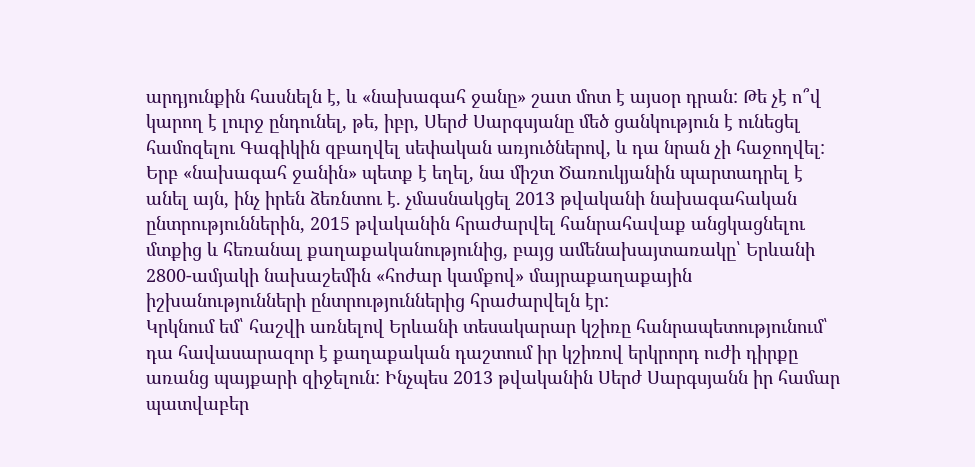արդյունքին հասնելն է, և «նախագահ ջանը» շատ մոտ է այսօր դրան: Թե չէ ո՞վ կարող է լուրջ ընդունել, թե, իբր, Սերժ Սարգսյանը մեծ ցանկություն է ունեցել համոզելու Գագիկին զբաղվել սեփական առյուծներով, և դա նրան չի հաջողվել: Երբ «նախագահ ջանին» պետք է եղել, նա միշտ Ծառուկյանին պարտադրել է անել այն, ինչ իրեն ձեռնտու է. չմասնակցել 2013 թվականի նախագահական ընտրություններին, 2015 թվականին հրաժարվել հանրահավաք անցկացնելու մտքից և հեռանալ քաղաքականությունից, բայց ամենախայտառակը՝ Երևանի 2800-ամյակի նախաշեմին «հոժար կամքով» մայրաքաղաքային իշխանությունների ընտրություններից հրաժարվելն էր:
Կրկնում եմ՝ հաշվի առնելով Երևանի տեսակարար կշիռը հանրապետությունում՝ դա հավասարազոր է քաղաքական դաշտում իր կշիռով երկրորդ ուժի դիրքը առանց պայքարի զիջելուն: Ինչպես 2013 թվականին Սերժ Սարգսյանն իր համար պատվաբեր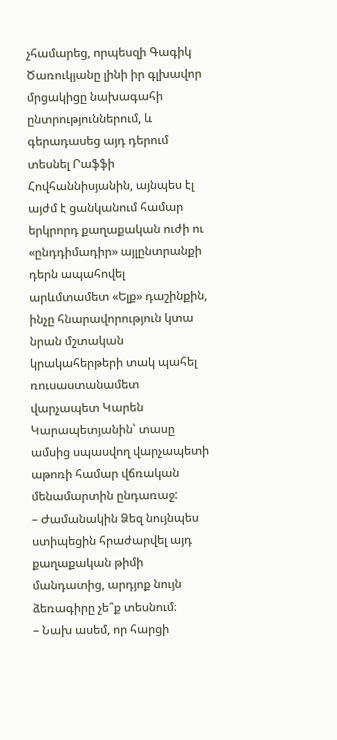չհամարեց, որպեսզի Գագիկ Ծառուկյանը լինի իր գլխավոր մրցակիցը նախագահի ընտրություններում, և գերադասեց այդ դերում տեսնել Րաֆֆի Հովհաննիսյանին, այնպես էլ այժմ է ցանկանում համար երկրորդ քաղաքական ուժի ու «ընդդիմադիր» այլընտրանքի դերն ապահովել արևմտամետ «Ելք» դաշինքին, ինչը հնարավորություն կտա նրան մշտական կրակահերթերի տակ պահել ռուսաստանամետ վարչապետ Կարեն Կարապետյանին՝ տասը ամսից սպասվող վարչապետի աթոռի համար վճռական մենամարտին ընդառաջ:
– Ժամանակին Ձեզ նույնպես ստիպեցին հրաժարվել այդ քաղաքական թիմի մանդատից, արդյոք նույն ձեռագիրը չե՞ք տեսնում։
– Նախ ասեմ, որ հարցի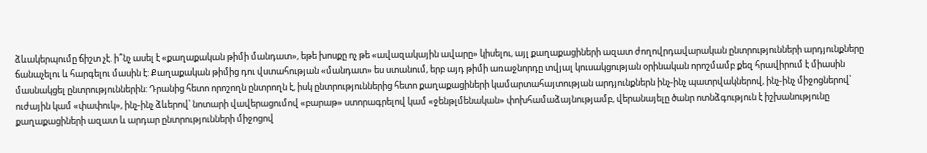ձևակերպումը ճիշտ չէ. ի՞նչ ասել է «քաղաքական թիմի մանդատ», եթե խոսքը ոչ թե «ավազակային ավարը» կիսելու, այլ քաղաքացիների ազատ ժողովրդավարական ընտրությունների արդյունքները ճանաչելու և հարգելու մասին է: Քաղաքական թիմից դու վստահության «մանդատ» ես ստանում, երբ այդ թիմի առաջնորդը տվյալ կուսակցության օրինական որոշմամբ քեզ հրավիրում է միասին մասնակցել ընտրություններին: Դրանից հետո որոշողն ընտրողն է, իսկ ընտրություններից հետո քաղաքացիների կամարտահայտության արդյունքներն ինչ-ինչ պատրվակներով, ինչ-ինչ միջոցներով՝ ուժային կամ «փափուկ», ինչ-ինչ ձևերով՝ նոտարի վավերացումով «բարաթ» ստորագրելով կամ «ջենթլմենական» փոխհամաձայնությամբ, վերանայելը ծանր ոտնձգություն է իշխանությունը քաղաքացիների ազատ և արդար ընտրությունների միջոցով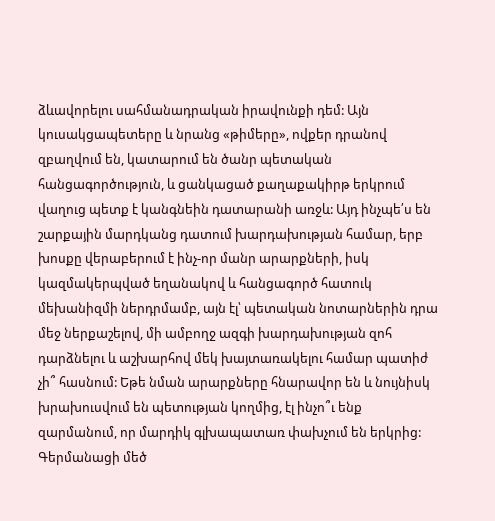ձևավորելու սահմանադրական իրավունքի դեմ: Այն կուսակցապետերը և նրանց «թիմերը», ովքեր դրանով զբաղվում են, կատարում են ծանր պետական հանցագործություն, և ցանկացած քաղաքակիրթ երկրում վաղուց պետք է կանգնեին դատարանի առջև: Այդ ինչպե՛ս են շարքային մարդկանց դատում խարդախության համար, երբ խոսքը վերաբերում է ինչ-որ մանր արարքների, իսկ կազմակերպված եղանակով և հանցագործ հատուկ մեխանիզմի ներդրմամբ, այն էլ՝ պետական նոտարներին դրա մեջ ներքաշելով, մի ամբողջ ազգի խարդախության զոհ դարձնելու և աշխարհով մեկ խայտառակելու համար պատիժ չի՞ հասնում: Եթե նման արարքները հնարավոր են և նույնիսկ խրախուսվում են պետության կողմից, էլ ինչո՞ւ ենք զարմանում, որ մարդիկ գլխապատառ փախչում են երկրից: Գերմանացի մեծ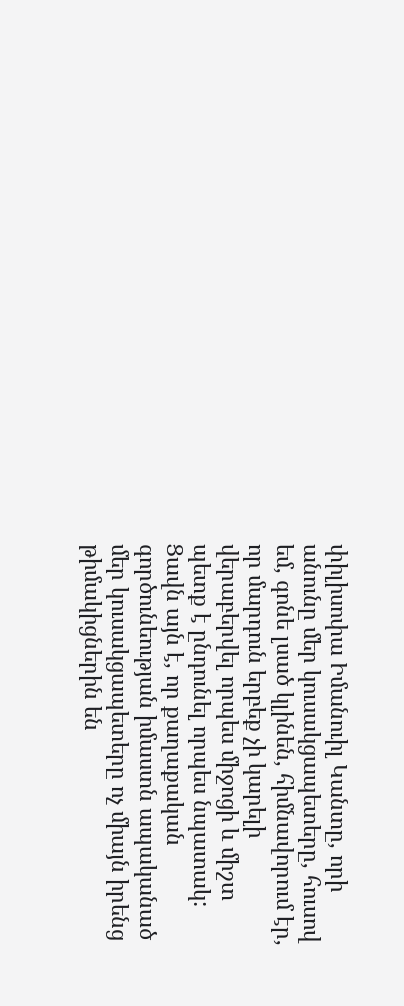փիլիսոփա Իմանուիլ Կանտը, որի անունը մեր կուսակցապետերը, հուսով եմ, գոնե լսած կլինեն, հիմնավորում էր, որ մարդուն երբեք չի կարելի վերաբերվել որպես միջոցի և միշտ պետք է ընդունել որպես նպատակ: Ցավն այն է, որ քաղաքական գործունեության իմաստն ապականած մեր կուսակցապետերը ոչ միայն իրենց թիմակիցներին են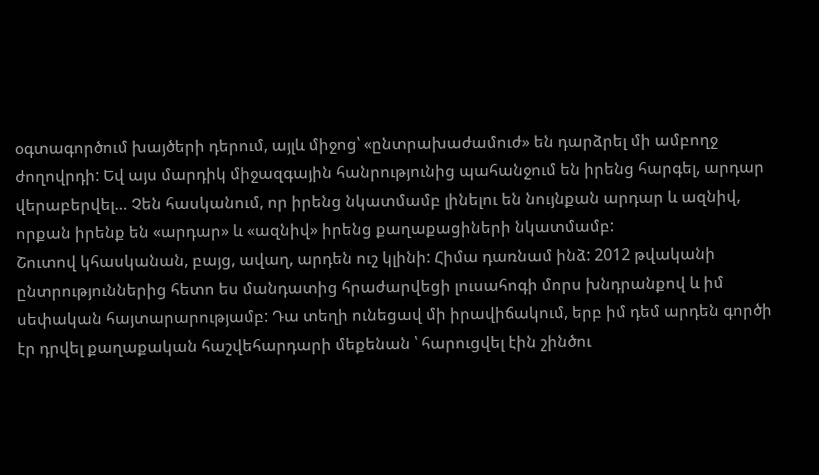օգտագործում խայծերի դերում, այլև միջոց՝ «ընտրախաժամուժ» են դարձրել մի ամբողջ ժողովրդի: Եվ այս մարդիկ միջազգային հանրությունից պահանջում են իրենց հարգել, արդար վերաբերվել… Չեն հասկանում, որ իրենց նկատմամբ լինելու են նույնքան արդար և ազնիվ, որքան իրենք են «արդար» և «ազնիվ» իրենց քաղաքացիների նկատմամբ:
Շուտով կհասկանան, բայց, ավաղ, արդեն ուշ կլինի: Հիմա դառնամ ինձ: 2012 թվականի ընտրություններից հետո ես մանդատից հրաժարվեցի լուսահոգի մորս խնդրանքով և իմ սեփական հայտարարությամբ: Դա տեղի ունեցավ մի իրավիճակում, երբ իմ դեմ արդեն գործի էր դրվել քաղաքական հաշվեհարդարի մեքենան ՝ հարուցվել էին շինծու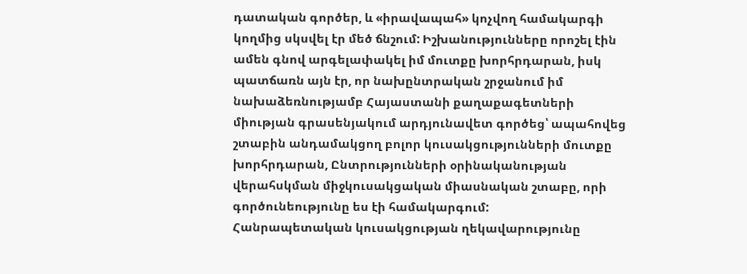դատական գործեր, և «իրավապահ» կոչվող համակարգի կողմից սկսվել էր մեծ ճնշում: Իշխանությունները որոշել էին ամեն գնով արգելափակել իմ մուտքը խորհրդարան, իսկ պատճառն այն էր, որ նախընտրական շրջանում իմ նախաձեռնությամբ Հայաստանի քաղաքագետների միության գրասենյակում արդյունավետ գործեց՝ ապահովեց շտաբին անդամակցող բոլոր կուսակցությունների մուտքը խորհրդարան, Ընտրությունների օրինականության վերահսկման միջկուսակցական միասնական շտաբը, որի գործունեությունը ես էի համակարգում:
Հանրապետական կուսակցության ղեկավարությունը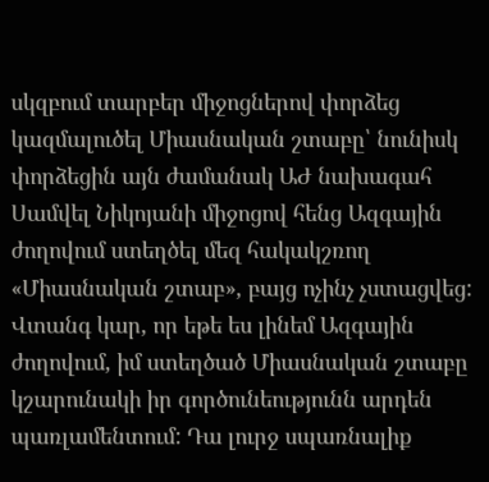սկզբում տարբեր միջոցներով փորձեց կազմալուծել Միասնական շտաբը՝ նունիսկ փորձեցին այն ժամանակ ԱԺ նախագահ Սամվել Նիկոյանի միջոցով հենց Ազգային ժողովում ստեղծել մեզ հակակշռող «Միասնական շտաբ», բայց ոչինչ չստացվեց: Վտանգ կար, որ եթե ես լինեմ Ազգային ժողովում, իմ ստեղծած Միասնական շտաբը կշարունակի իր գործունեությունն արդեն պառլամենտում: Դա լուրջ սպառնալիք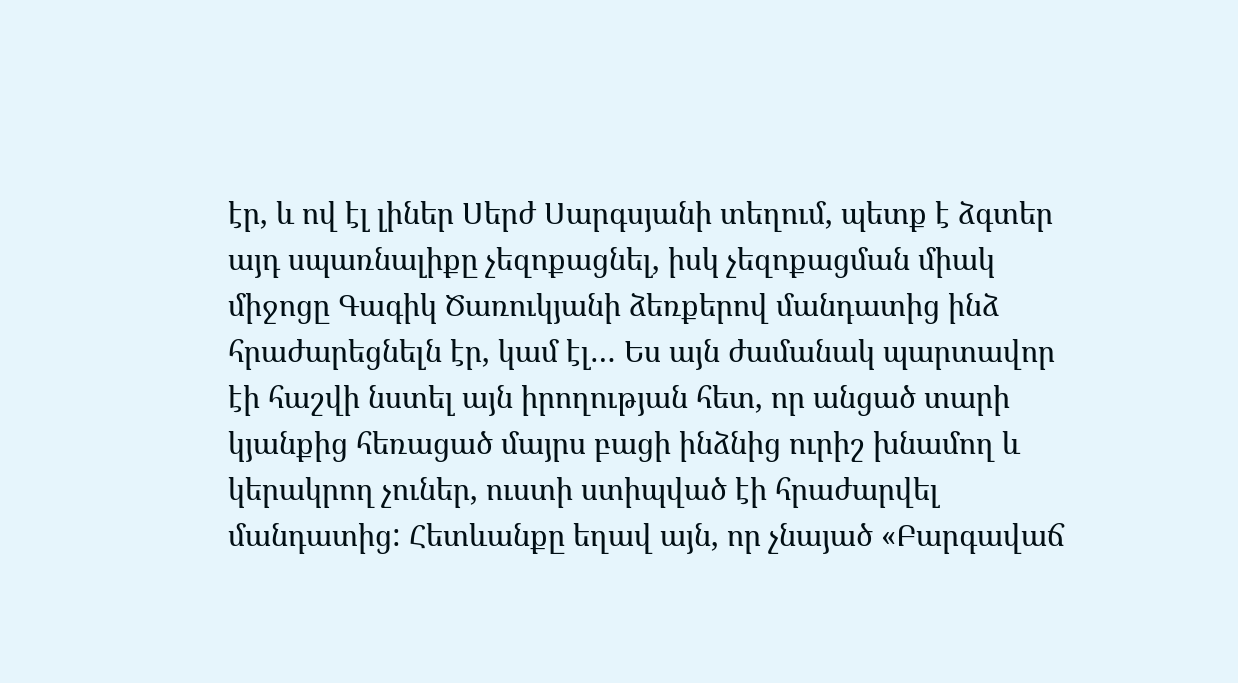էր, և ով էլ լիներ Սերժ Սարգսյանի տեղում, պետք է ձգտեր այդ սպառնալիքը չեզոքացնել, իսկ չեզոքացման միակ միջոցը Գագիկ Ծառուկյանի ձեռքերով մանդատից ինձ հրաժարեցնելն էր, կամ էլ… Ես այն ժամանակ պարտավոր էի հաշվի նստել այն իրողության հետ, որ անցած տարի կյանքից հեռացած մայրս բացի ինձնից ուրիշ խնամող և կերակրող չուներ, ուստի ստիպված էի հրաժարվել մանդատից: Հետևանքը եղավ այն, որ չնայած «Բարգավաճ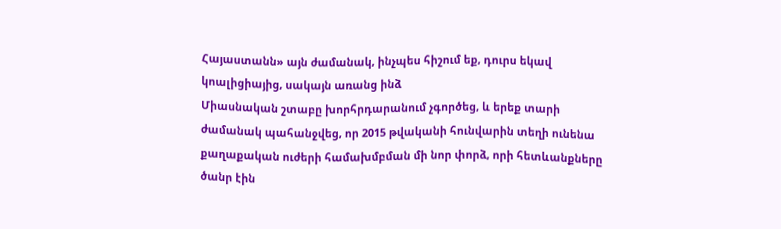Հայաստանն» այն ժամանակ, ինչպես հիշում եք, դուրս եկավ կոալիցիայից, սակայն առանց ինձ
Միասնական շտաբը խորհրդարանում չգործեց, և երեք տարի ժամանակ պահանջվեց, որ 2015 թվականի հունվարին տեղի ունենա քաղաքական ուժերի համախմբման մի նոր փորձ, որի հետևանքները ծանր էին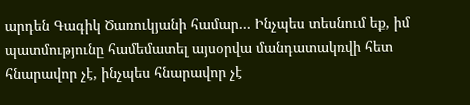արդեն Գագիկ Ծառուկյանի համար… Ինչպես տեսնում եք, իմ պատմությունը համեմատել այսօրվա մանդատակռվի հետ հնարավոր չէ, ինչպես հնարավոր չէ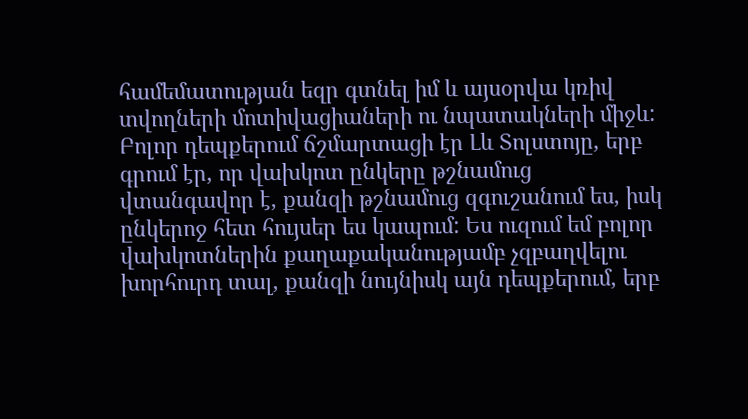համեմատության եզր գտնել իմ և այսօրվա կռիվ տվողների մոտիվացիաների ու նպատակների միջև: Բոլոր դեպքերում ճշմարտացի էր Լև Տոլստոյը, երբ գրում էր, որ վախկոտ ընկերը թշնամուց վտանգավոր է, քանզի թշնամուց զգուշանում ես, իսկ ընկերոջ հետ հույսեր ես կապում: Ես ուզում եմ բոլոր վախկոտներին քաղաքականությամբ չզբաղվելու խորհուրդ տալ, քանզի նույնիսկ այն դեպքերում, երբ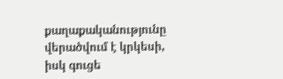քաղաքականությունը վերածվում է կրկեսի, իսկ գուցե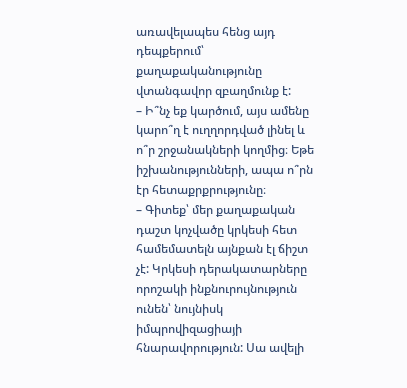առավելապես հենց այդ դեպքերում՝ քաղաքականությունը վտանգավոր զբաղմունք է:
– Ի՞նչ եք կարծում, այս ամենը կարո՞ղ է ուղղորդված լինել և ո՞ր շրջանակների կողմից։ Եթե իշխանությունների, ապա ո՞րն էր հետաքրքրությունը։
– Գիտեք՝ մեր քաղաքական դաշտ կոչվածը կրկեսի հետ համեմատելն այնքան էլ ճիշտ չէ: Կրկեսի դերակատարները որոշակի ինքնուրույնություն ունեն՝ նույնիսկ իմպրովիզացիայի հնարավորություն: Սա ավելի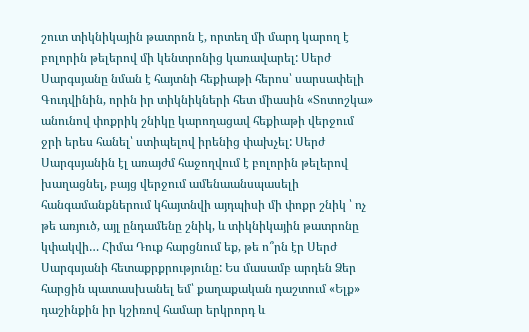շուտ տիկնիկային թատրոն է, որտեղ մի մարդ կարող է բոլորին թելերով մի կենտրոնից կառավարել: Սերժ Սարգսյանը նման է հայտնի հեքիաթի հերոս՝ սարսափելի Գուդվինին, որին իր տիկնիկների հետ միասին «Տոտոշկա» անունով փոքրիկ շնիկը կարողացավ հեքիաթի վերջում ջրի երես հանել՝ ստիպելով իրենից փախչել: Սերժ Սարգսյանին էլ առայժմ հաջողվում է բոլորին թելերով խաղացնել, բայց վերջում ամենաանսպասելի հանգամանքներում կհայտնվի այդպիսի մի փոքր շնիկ ՝ ոչ թե առյուծ, այլ ընդամենը շնիկ, և տիկնիկային թատրոնը կփակվի… Հիմա Դուք հարցնում եք, թե ո՞րն էր Սերժ Սարգսյանի հետաքրքրությունը: Ես մասամբ արդեն Ձեր հարցին պատասխանել եմ՝ քաղաքական դաշտում «Ելք» դաշինքին իր կշիռով համար երկրորդ և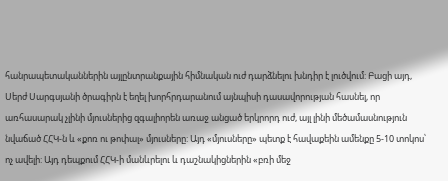հանրապետականներին այլընտրանքային հիմնական ուժ դարձնելու խնդիր է լուծվում: Բացի այդ, Սերժ Սարգսյանի ծրագիրն է եղել խորհրդարանում այնպիսի դասավորության հասնել, որ առհասարակ չլինի մյուսներից զգալիորեն առաջ անցած երկրորդ ուժ, այլ լինի մեծամասնություն նվաճած ՀՀԿ-ն և «քոռ ու թոփալ» մյուսները: Այդ «մյուսները» պետք է հավաքեին ամենքը 5-10 տոկոս՝ ոչ ավելի: Այդ դեպքում ՀՀԿ-ի մանևրելու և դաշնակիցներին «բռի մեջ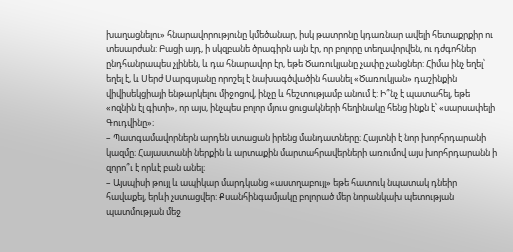խաղացնելու» հնարավորությունը կմեծանար, իսկ թատրոնը կդառնար ավելի հետաքրքիր ու տեսարժան: Բացի այդ, ի սկզբանե ծրագիրն այն էր, որ բոլորը տեղավորվեն, ու դժգոհներ ընդհանրապես չլինեն, և դա հնարավոր էր, եթե Ծառուկյանը չափը չանցներ: Հիմա ինչ եղել՝ եղել է, և Սերժ Սարգսյանը որոշել է նախագծվածին հասնել «Ծառուկյան» դաշինքին վիվիսեկցիայի ենթարկելու միջոցով, ինչը և հեշտությամբ անում է: Ի՞նչ է պատահել, եթե «ոզնին էլ գիտի», որ այս, ինչպես բոլոր մյուս ցուցակների հեղինակը հենց ինքն է՝ «սարսափելի Գուդվինը»։
– Պատգամավորներն արդեն ստացան իրենց մանդատները։ Հայտնի է նոր խորհրդարանի կազմը։ Հայաստանի ներքին և արտաքին մարտահրավերների առումով այս խորհրդարանն ի զորո՞ւ է որևէ բան անել։
– Այսպիսի թույլ և ապիկար մարդկանց «աստղաբույլ» եթե հատուկ նպատակ դնեիր հավաքել, երևի չստացվեր: Քսանհինգամյակը բոլորած մեր նորանկախ պետության պատմության մեջ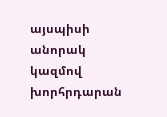այսպիսի անորակ կազմով խորհրդարան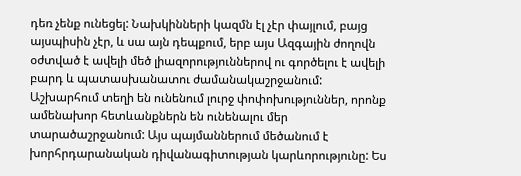դեռ չենք ունեցել: Նախկինների կազմն էլ չէր փայլում, բայց այսպիսին չէր, և սա այն դեպքում, երբ այս Ազգային ժողովն օժտված է ավելի մեծ լիազորություններով ու գործելու է ավելի բարդ և պատասխանատու ժամանակաշրջանում: Աշխարհում տեղի են ունենում լուրջ փոփոխություններ, որոնք ամենախոր հետևանքներն են ունենալու մեր տարածաշրջանում: Այս պայմաններում մեծանում է խորհրդարանական դիվանագիտության կարևորությունը: Ես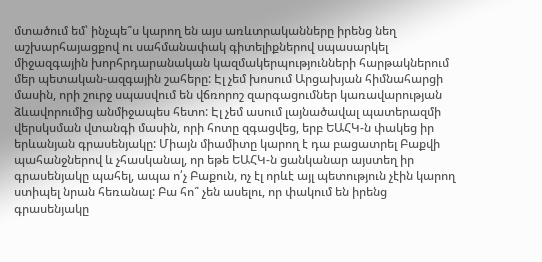մտածում եմ՝ ինչպե՞ս կարող են այս առևտրականները իրենց նեղ աշխարհայացքով ու սահմանափակ գիտելիքներով սպասարկել միջազգային խորհրդարանական կազմակերպությունների հարթակներում մեր պետական-ազգային շահերը: Էլ չեմ խոսում Արցախյան հիմնահարցի մասին, որի շուրջ սպասվում են վճռորոշ զարգացումներ կառավարության ձևավորումից անմիջապես հետո: Էլ չեմ ասում լայնածավալ պատերազմի վերսկսման վտանգի մասին, որի հոտը զգացվեց, երբ ԵԱՀԿ-ն փակեց իր երևանյան գրասենյակը: Միայն միամիտը կարող է դա բացատրել Բաքվի պահանջներով և չհասկանալ, որ եթե ԵԱՀԿ-ն ցանկանար այստեղ իր գրասենյակը պահել, ապա ո՛չ Բաքուն, ոչ էլ որևէ այլ պետություն չէին կարող ստիպել նրան հեռանալ: Բա հո՞ չեն ասելու, որ փակում են իրենց գրասենյակը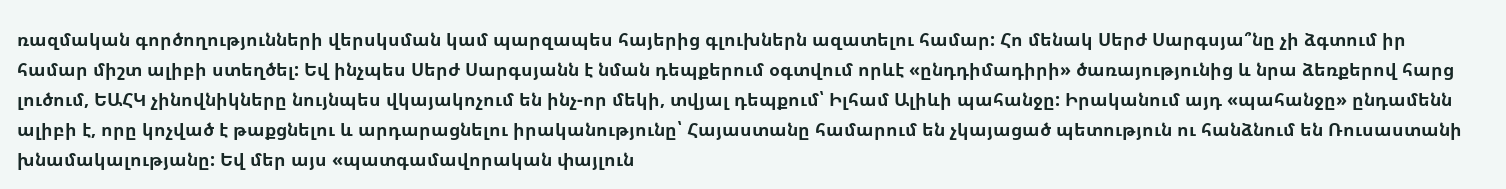ռազմական գործողությունների վերսկսման կամ պարզապես հայերից գլուխներն ազատելու համար: Հո մենակ Սերժ Սարգսյա՞նը չի ձգտում իր համար միշտ ալիբի ստեղծել: Եվ ինչպես Սերժ Սարգսյանն է նման դեպքերում օգտվում որևէ «ընդդիմադիրի» ծառայությունից և նրա ձեռքերով հարց լուծում, ԵԱՀԿ չինովնիկները նույնպես վկայակոչում են ինչ-որ մեկի, տվյալ դեպքում՝ Իլհամ Ալիևի պահանջը: Իրականում այդ «պահանջը» ընդամենն ալիբի է, որը կոչված է թաքցնելու և արդարացնելու իրականությունը՝ Հայաստանը համարում են չկայացած պետություն ու հանձնում են Ռուսաստանի խնամակալությանը: Եվ մեր այս «պատգամավորական փայլուն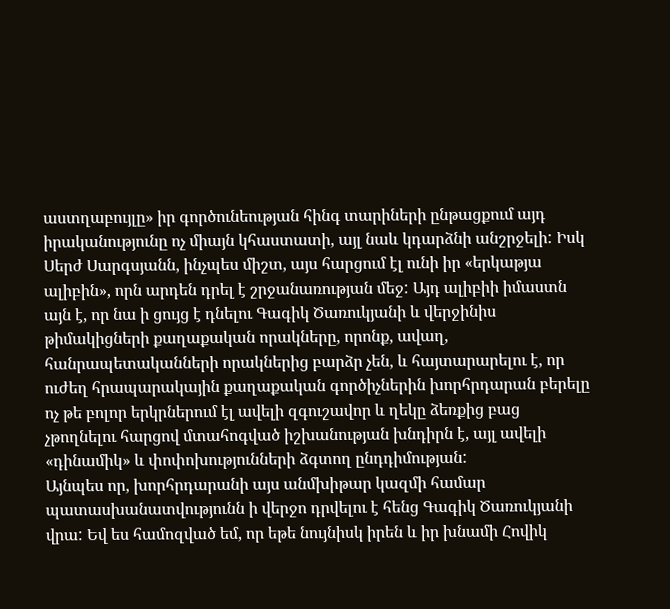աստղաբույլը» իր գործունեության հինգ տարիների ընթացքում այդ իրականությունը ոչ միայն կհաստատի, այլ նաև կդարձնի անշրջելի: Իսկ Սերժ Սարգսյանն, ինչպես միշտ, այս հարցում էլ ունի իր «երկաթյա ալիբին», որն արդեն դրել է շրջանառության մեջ: Այդ ալիբիի իմաստն այն է, որ նա ի ցույց է դնելու Գագիկ Ծառուկյանի և վերջինիս թիմակիցների քաղաքական որակները, որոնք, ավաղ, հանրապետականների որակներից բարձր չեն, և հայտարարելու է, որ ուժեղ հրապարակային քաղաքական գործիչներին խորհրդարան բերելը ոչ թե բոլոր երկրներում էլ ավելի զգուշավոր և ղեկը ձեռքից բաց չթողնելու հարցով մտահոգված իշխանության խնդիրն է, այլ ավելի «դինամիկ» և փոփոխությունների ձգտող ընդդիմության:
Այնպես որ, խորհրդարանի այս անմխիթար կազմի համար պատասխանատվությունն ի վերջո դրվելու է հենց Գագիկ Ծառուկյանի վրա: Եվ ես համոզված եմ, որ եթե նույնիսկ իրեն և իր խնամի Հովիկ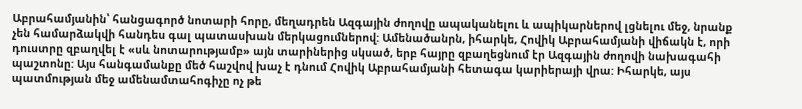Աբրահամյանին՝ հանցագործ նոտարի հորը, մեղադրեն Ազգային ժողովը ապականելու և ապիկարներով լցնելու մեջ, նրանք չեն համարձակվի հանդես գալ պատասխան մերկացումներով: Ամենածանրն, իհարկե, Հովիկ Աբրահամյանի վիճակն է, որի դուստրը զբաղվել է «սև նոտարությամբ» այն տարիներից սկսած, երբ հայրը զբաղեցնում էր Ազգային ժողովի նախագահի պաշտոնը: Այս հանգամանքը մեծ հաշվով խաչ է դնում Հովիկ Աբրահամյանի հետագա կարիերայի վրա: Իհարկե, այս պատմության մեջ ամենամտահոգիչը ոչ թե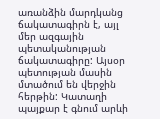առանձին մարդկանց ճակատագիրն է, այլ մեր ազգային պետականության ճակատագիրը: Այսօր պետության մասին մտածում են վերջին հերթին: Կատաղի պայքար է գնում արևի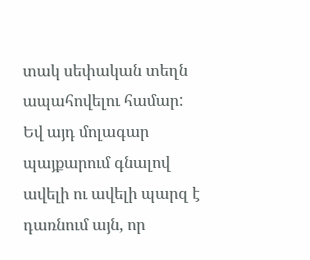տակ սեփական տեղն ապահովելու համար: Եվ այդ մոլագար պայքարում գնալով ավելի ու ավելի պարզ է դառնում այն, որ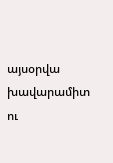այսօրվա խավարամիտ ու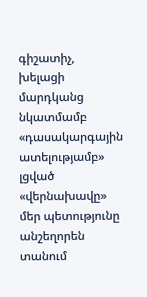գիշատիչ, խելացի մարդկանց նկատմամբ «դասակարգային ատելությամբ» լցված «վերնախավը» մեր պետությունը անշեղորեն տանում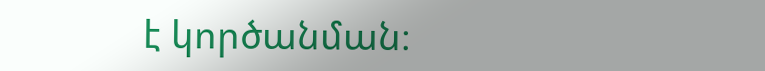է կործանման։